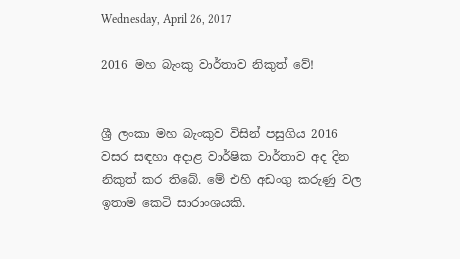Wednesday, April 26, 2017

2016 මහ බැංකු වාර්තාව නිකුත් වේ!


ශ්‍රී ලංකා මහ බැංකුව විසින් පසුගිය 2016 වසර සඳහා අදාළ වාර්ෂික වාර්තාව අද දින නිකුත් කර තිබේ. මේ එහි අඩංගු කරුණු වල ඉතාම කෙටි සාරාංශයකි.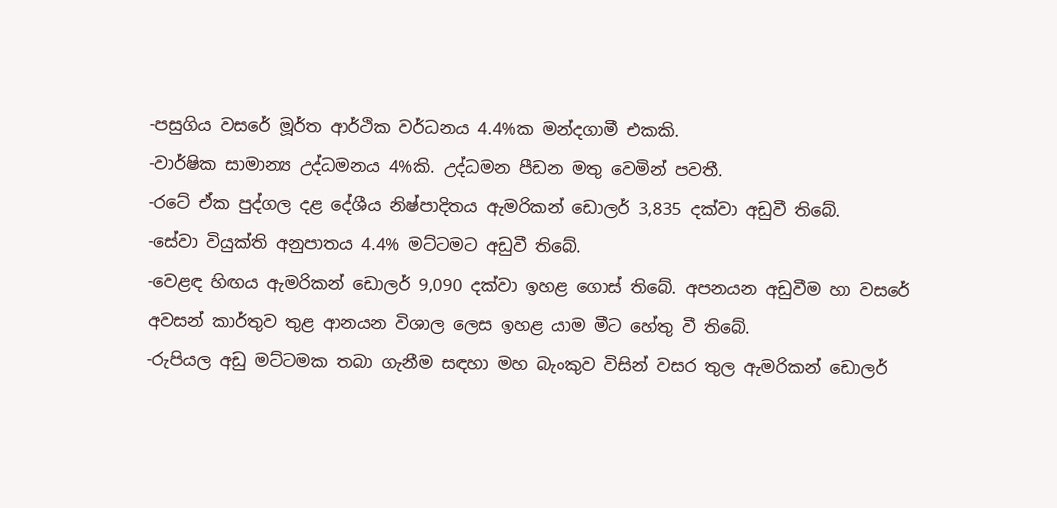-පසුගිය වසරේ මූර්ත ආර්ථික වර්ධනය 4.4%ක මන්දගාමී එකකි.
-වාර්ෂික සාමාන්‍ය උද්ධමනය 4%කි. උද්ධමන පීඩන මතු වෙමින් පවතී.
-රටේ ඒක පුද්ගල දළ දේශීය නිෂ්පාදිතය ඇමරිකන් ඩොලර් 3,835 දක්වා අඩුවී තිබේ.
-සේවා වියුක්ති අනුපාතය 4.4% මට්ටමට අඩුවී තිබේ.
-වෙළඳ හිඟය ඇමරිකන් ඩොලර් 9,090 දක්වා ඉහළ ගොස් තිබේ. අපනයන අඩුවීම හා වසරේ අවසන් කාර්තුව තුළ ආනයන විශාල ලෙස ඉහළ යාම මීට හේතු වී තිබේ.
-රුපියල අඩු මට්ටමක තබා ගැනීම සඳහා මහ බැංකුව විසින් වසර තුල ඇමරිකන් ඩොලර්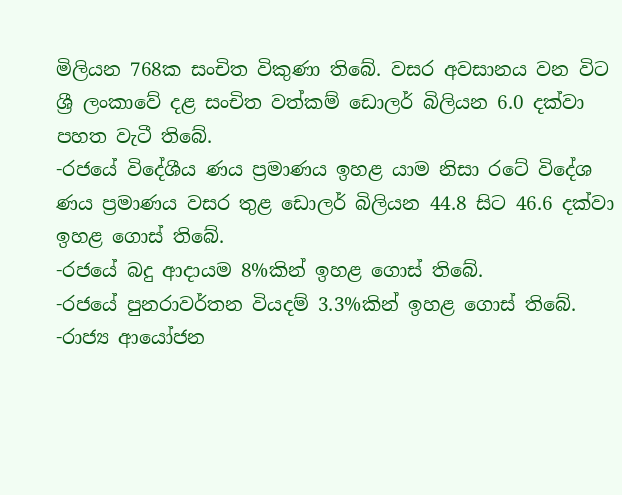මිලියන 768ක සංචිත විකුණා තිබේ. වසර අවසානය වන විට ශ්‍රී ලංකාවේ දළ සංචිත වත්කම් ඩොලර් බිලියන 6.0 දක්වා පහත වැටී තිබේ.
-රජයේ විදේශීය ණය ප්‍රමාණය ඉහළ යාම නිසා රටේ විදේශ ණය ප්‍රමාණය වසර තුළ ඩොලර් බිලියන 44.8 සිට 46.6 දක්වා ඉහළ ගොස් තිබේ.
-රජයේ බදු ආදායම 8%කින් ඉහළ ගොස් තිබේ.
-රජයේ පුනරාවර්තන වියදම් 3.3%කින් ඉහළ ගොස් තිබේ.
-රාජ්‍ය ආයෝජන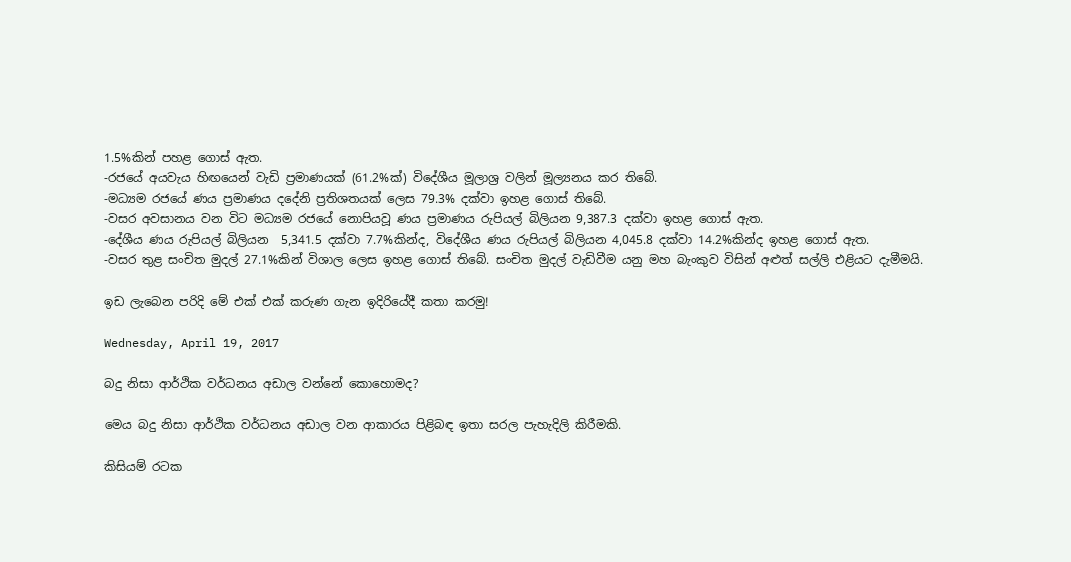1.5%කින් පහළ ගොස් ඇත.
-රජයේ අයවැය හිඟයෙන් වැඩි ප්‍රමාණයක් (61.2%ක්) විදේශීය මූලාශ්‍ර වලින් මූල්‍යනය කර තිබේ.
-මධ්‍යම රජයේ ණය ප්‍රමාණය දදේනි ප්‍රතිශතයක් ලෙස 79.3% දක්වා ඉහළ ගොස් තිබේ.
-වසර අවසානය වන විට මධ්‍යම රජයේ නොපියවූ ණය ප්‍රමාණය රුපියල් බිලියන 9,387.3 දක්වා ඉහළ ගොස් ඇත.
-දේශීය ණය රුපියල් බිලියන  5,341.5 දක්වා 7.7%කින්ද, විදේශීය ණය රුපියල් බිලියන 4,045.8 දක්වා 14.2%කින්ද ඉහළ ගොස් ඇත.
-වසර තුළ සංචිත මුදල් 27.1%කින් විශාල ලෙස ඉහළ ගොස් තිබේ. සංචිත මුදල් වැඩිවීම යනු මහ බැංකුව විසින් අළුත් සල්ලි එළියට දැමීමයි.

ඉඩ ලැබෙන පරිදි මේ එක් එක් කරුණ ගැන ඉදිරියේදී කතා කරමු!

Wednesday, April 19, 2017

බදු නිසා ආර්ථික වර්ධනය අඩාල වන්නේ කොහොමද?

මෙය බදු නිසා ආර්ථික වර්ධනය අඩාල වන ආකාරය පිළිබඳ ඉතා සරල පැහැදිලි කිරීමකි.

කිසියම් රටක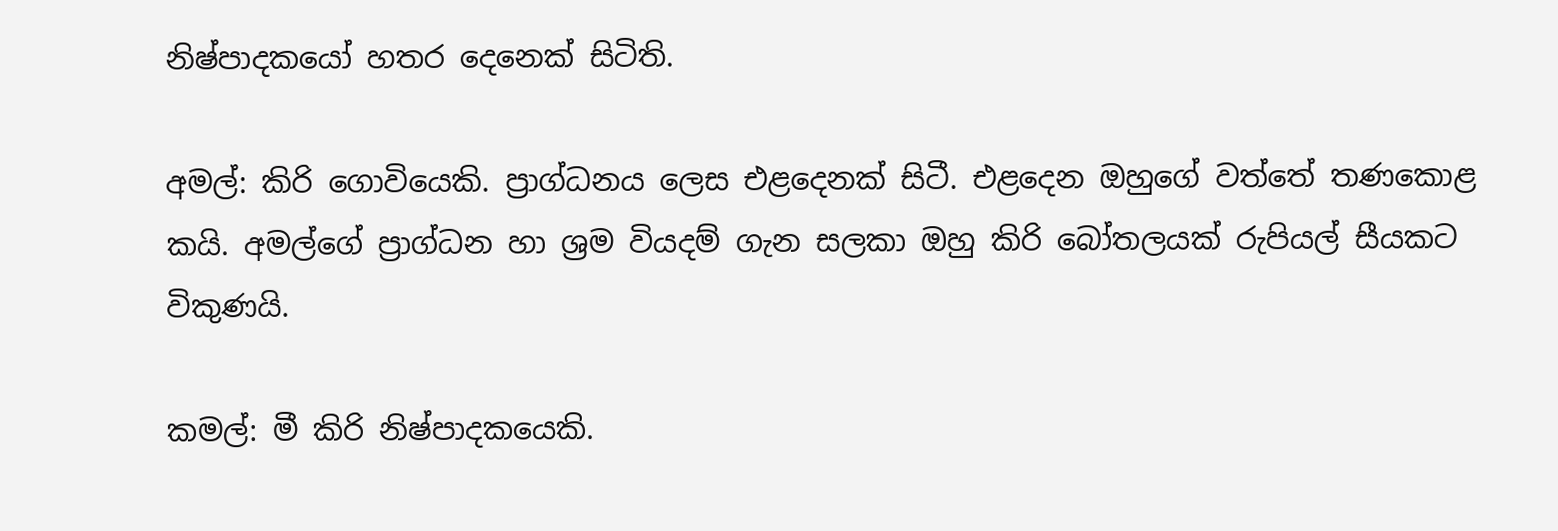නිෂ්පාදකයෝ හතර දෙනෙක් සිටිති.

අමල්: කිරි ගොවියෙකි. ප්‍රාග්ධනය ලෙස එළදෙනක් සිටී. එළදෙන ඔහුගේ වත්තේ තණකොළ කයි. අමල්ගේ ප්‍රාග්ධන හා ශ්‍රම වියදම් ගැන සලකා ඔහු කිරි බෝතලයක් රුපියල් සීයකට විකුණයි.

කමල්: මී කිරි නිෂ්පාදකයෙකි.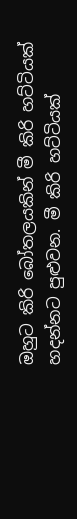ඔහුට කිරි බෝතලයකින් මී කිරි හට්ටියක් හදන්නට පුළුවන. මී කිරි හට්ටියක්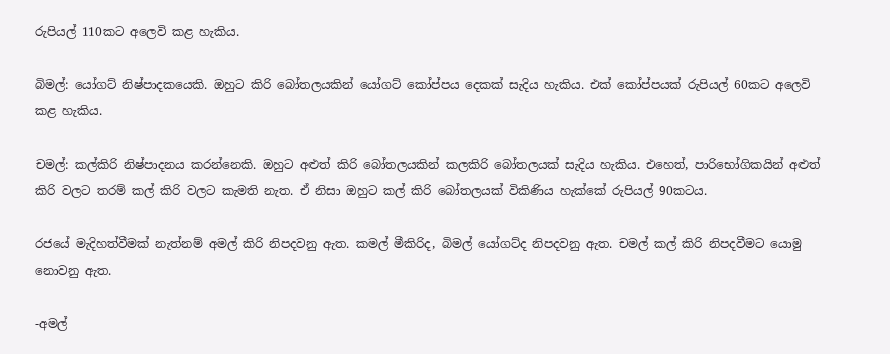රුපියල් 110කට අලෙවි කළ හැකිය.

බිමල්: යෝගට් නිෂ්පාදකයෙකි. ඔහුට කිරි බෝතලයකින් යෝගට් කෝප්පය දෙකක් සැදිය හැකිය. එක් කෝප්පයක් රුපියල් 60කට අලෙවි කළ හැකිය.

චමල්: කල්කිරි නිෂ්පාදනය කරන්නෙකි. ඔහුට අළුත් කිරි බෝතලයකින් කලකිරි බෝතලයක් සැදිය හැකිය. එහෙත්, පාරිභෝගිකයින් අළුත් කිරි වලට තරම් කල් කිරි වලට කැමති නැත. ඒ නිසා ඔහුට කල් කිරි බෝතලයක් විකිණිය හැක්කේ රුපියල් 90කටය.

රජයේ මැදිහත්වීමක් නැත්නම් අමල් කිරි නිපදවනු ඇත. කමල් මීකිරිද, බිමල් යෝගට්ද නිපදවනු ඇත. චමල් කල් කිරි නිපදවීමට යොමු නොවනු ඇත.

-අමල්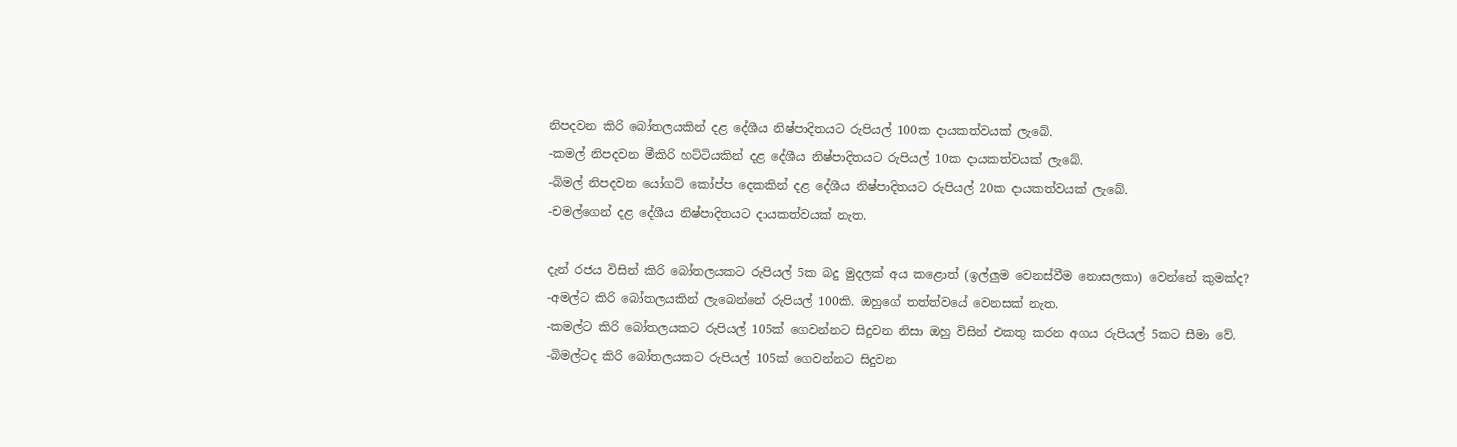නිපදවන කිරි බෝතලයකින් දළ දේශීය නිෂ්පාදිතයට රුපියල් 100ක දායකත්වයක් ලැබේ.
-කමල් නිපදවන මීකිරි හට්ටියකින් දළ දේශීය නිෂ්පාදිතයට රුපියල් 10ක දායකත්වයක් ලැබේ.
-බිමල් නිපදවන යෝගට් කෝප්ප දෙකකින් දළ දේශීය නිෂ්පාදිතයට රුපියල් 20ක දායකත්වයක් ලැබේ.
-චමල්ගෙන් දළ දේශීය නිෂ්පාදිතයට දායකත්වයක් නැත.

දැන් රජය විසින් කිරි බෝතලයකට රුපියල් 5ක බදු මුදලක් අය කළොත් (ඉල්ලුම වෙනස්වීම නොසලකා) වෙන්නේ කුමක්ද?
-අමල්ට කිරි බෝතලයකින් ලැබෙන්නේ රුපියල් 100කි. ඔහුගේ තත්ත්වයේ වෙනසක් නැත.
-කමල්ට කිරි බෝතලයකට රුපියල් 105ක් ගෙවන්නට සිදුවන නිසා ඔහු විසින් එකතු කරන අගය රුපියල් 5කට සීමා වේ.
-බිමල්ටද කිරි බෝතලයකට රුපියල් 105ක් ගෙවන්නට සිදුවන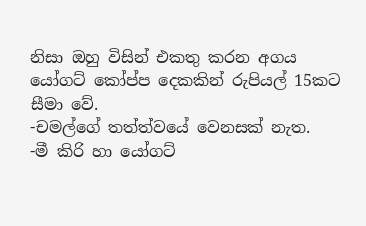නිසා ඔහු විසින් එකතු කරන අගය යෝගට් කෝප්ප දෙකකින් රුපියල් 15කට සීමා වේ.
-චමල්ගේ තත්ත්වයේ වෙනසක් නැත.
-මී කිරි හා යෝගට්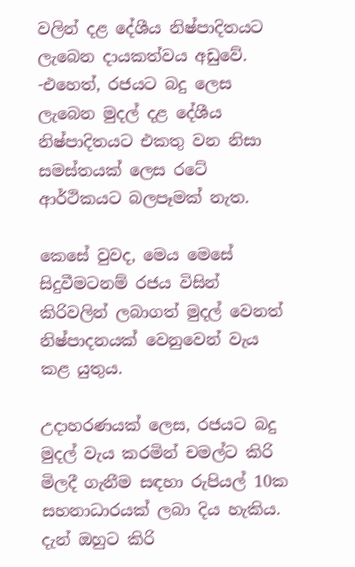වලින් දළ දේශීය නිෂ්පාදිතයට ලැබෙන දායකත්වය අඩුවේ.
-එහෙත්, රජයට බදු ලෙස ලැබෙන මුදල් දළ දේශීය නිෂ්පාදිතයට එකතු වන නිසා සමස්තයක් ලෙස රටේ ආර්ථිකයට බලපෑමක් නැත.

කෙසේ වුවද, මෙය මෙසේ සිදුවීමටනම් රජය විසින් කිරිවලින් ලබාගත් මුදල් වෙනත් නිෂ්පාදනයක් වෙනුවෙන් වැය කළ යුතුය.

උදාහරණයක් ලෙස, රජයට බදු මුදල් වැය කරමින් චමල්ට කිරි මිලදී ගැනීම සඳහා රුපියල් 10ක සහනාධාරයක් ලබා දිය හැකිය. දැන් ඔහුට කිරි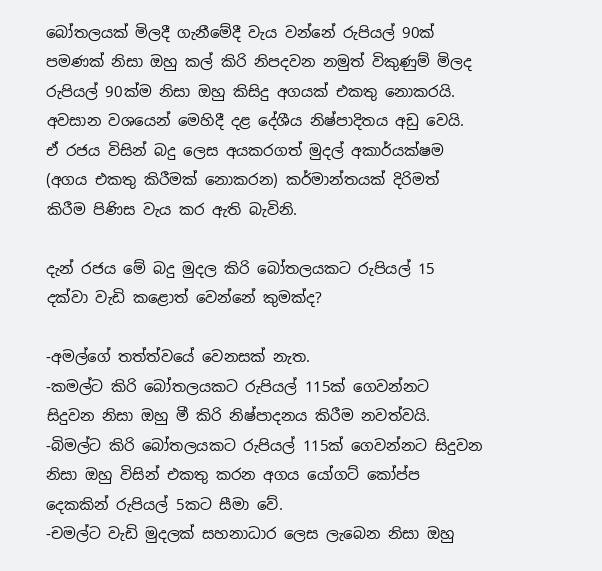බෝතලයක් මිලදී ගැනීමේදී වැය වන්නේ රුපියල් 90ක් පමණක් නිසා ඔහු කල් කිරි නිපදවන නමුත් විකුණුම් මිලද රුපියල් 90ක්ම නිසා ඔහු කිසිදු අගයක් එකතු නොකරයි. අවසාන වශයෙන් මෙහිදී දළ දේශීය නිෂ්පාදිතය අඩු වෙයි. ඒ රජය විසින් බදු ලෙස අයකරගත් මුදල් අකාර්යක්ෂම (අගය එකතු කිරීමක් නොකරන) කර්මාන්තයක් දිරිමත් කිරීම පිණිස වැය කර ඇති බැවිනි.

දැන් රජය මේ බදු මුදල කිරි බෝතලයකට රුපියල් 15 දක්වා වැඩි කළොත් වෙන්නේ කුමක්ද?

-අමල්ගේ තත්ත්වයේ වෙනසක් නැත.
-කමල්ට කිරි බෝතලයකට රුපියල් 115ක් ගෙවන්නට සිදුවන නිසා ඔහු මී කිරි නිෂ්පාදනය කිරීම නවත්වයි.
-බිමල්ට කිරි බෝතලයකට රුපියල් 115ක් ගෙවන්නට සිදුවන නිසා ඔහු විසින් එකතු කරන අගය යෝගට් කෝප්ප දෙකකින් රුපියල් 5කට සීමා වේ.
-චමල්ට වැඩි මුදලක් සහනාධාර ලෙස ලැබෙන නිසා ඔහු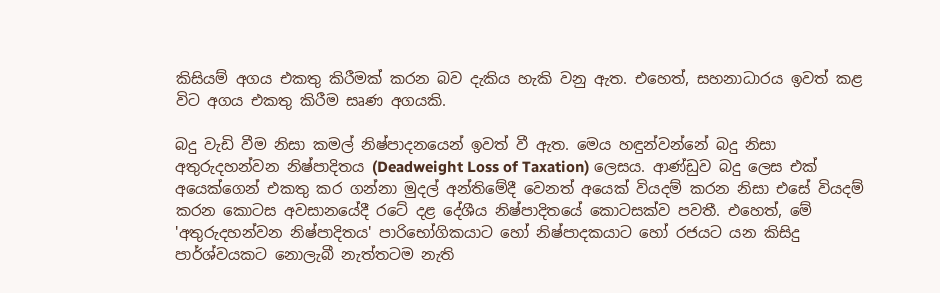කිසියම් අගය එකතු කිරීමක් කරන බව දැකිය හැකි වනු ඇත. එහෙත්, සහනාධාරය ඉවත් කළ විට අගය එකතු කිරීම සෘණ අගයකි.

බදු වැඩි වීම නිසා කමල් නිෂ්පාදනයෙන් ඉවත් වී ඇත. මෙය හඳුන්වන්නේ බදු නිසා අතුරුදහන්වන නිෂ්පාදිතය (Deadweight Loss of Taxation) ලෙසය. ආණ්ඩුව බදු ලෙස එක් අයෙක්ගෙන් එකතු කර ගන්නා මුදල් අන්තිමේදී වෙනත් අයෙක් වියදම් කරන නිසා එසේ වියදම් කරන කොටස අවසානයේදී රටේ දළ දේශීය නිෂ්පාදිතයේ කොටසක්ව පවතී. එහෙත්, මේ 'අතුරුදහන්වන නිෂ්පාදිතය' පාරිභෝගිකයාට හෝ නිෂ්පාදකයාට හෝ රජයට යන කිසිදු පාර්ශ්වයකට නොලැබී නැත්තටම නැති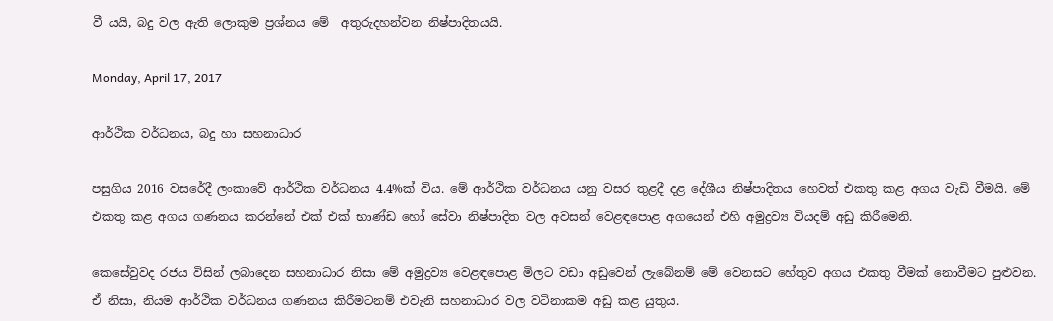වී යයි, බදු වල ඇති ලොකුම ප්‍රශ්නය මේ  අතුරුදහන්වන නිෂ්පාදිතයයි.

Monday, April 17, 2017

ආර්ථික වර්ධනය, බදු හා සහනාධාර

පසුගිය 2016 වසරේදී ලංකාවේ ආර්ථික වර්ධනය 4.4%ක් විය. මේ ආර්ථික වර්ධනය යනු වසර තුළදී දළ දේශීය නිෂ්පාදිතය හෙවත් එකතු කළ අගය වැඩි වීමයි. මේ එකතු කළ අගය ගණනය කරන්නේ එක් එක් භාණ්ඩ හෝ සේවා නිෂ්පාදිත වල අවසන් වෙළඳපොළ අගයෙන් එහි අමුද්‍රව්‍ය වියදම් අඩු කිරීමෙනි.

කෙසේවුවද රජය විසින් ලබාදෙන සහනාධාර නිසා මේ අමුද්‍රව්‍ය වෙළඳපොළ මිලට වඩා අඩුවෙන් ලැබේනම් මේ වෙනසට හේතුව අගය එකතු වීමක් නොවීමට පුළුවන. ඒ නිසා, නියම ආර්ථික වර්ධනය ගණනය කිරීමටනම් එවැනි සහනාධාර වල වටිනාකම අඩු කළ යුතුය.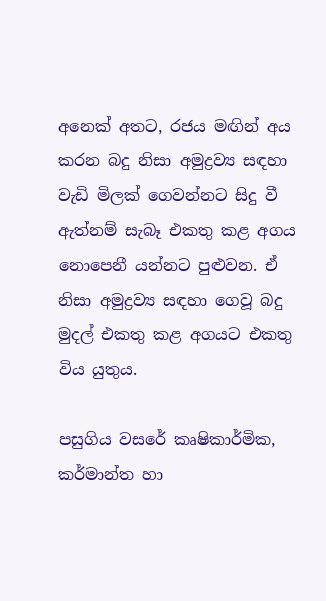අනෙක් අතට, රජය මඟින් අය කරන බදු නිසා අමුද්‍රව්‍ය සඳහා වැඩි මිලක් ගෙවන්නට සිදු වී ඇත්නම් සැබෑ එකතු කළ අගය නොපෙනී යන්නට පුළුවන. ඒ නිසා අමුද්‍රව්‍ය සඳහා ගෙවූ බදු මුදල් එකතු කළ අගයට එකතු විය යුතුය.

පසුගිය වසරේ කෘෂිකාර්මික, කර්මාන්ත හා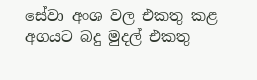සේවා අංශ වල එකතු කළ අගයට බදු මුදල් එකතු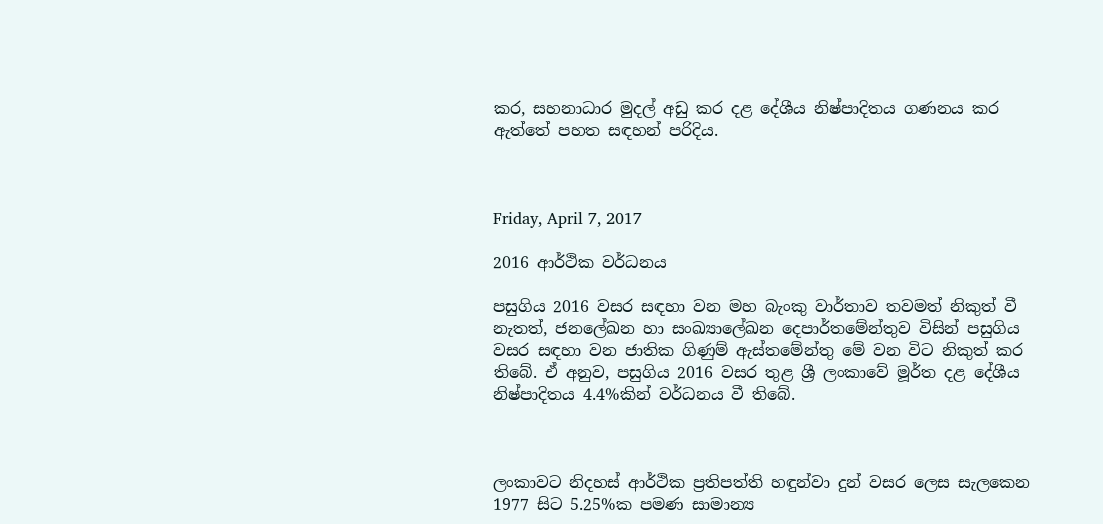කර, සහනාධාර මුදල් අඩු කර දළ දේශීය නිෂ්පාදිතය ගණනය කර ඇත්තේ පහත සඳහන් පරිදිය.



Friday, April 7, 2017

2016 ආර්ථික වර්ධනය

පසුගිය 2016 වසර සඳහා වන මහ බැංකු වාර්තාව තවමත් නිකුත් වී නැතත්, ජනලේඛන හා සංඛ්‍යාලේඛන දෙපාර්තමේන්තුව විසින් පසුගිය වසර සඳහා වන ජාතික ගිණුම් ඇස්තමේන්තු මේ වන විට නිකුත් කර තිබේ. ඒ අනුව, පසුගිය 2016 වසර තුළ ශ්‍රී ලංකාවේ මූර්ත දළ දේශීය නිෂ්පාදිතය 4.4%කින් වර්ධනය වී තිබේ.



ලංකාවට නිදහස් ආර්ථික ප්‍රතිපත්ති හඳුන්වා දුන් වසර ලෙස සැලකෙන 1977 සිට 5.25%ක පමණ සාමාන්‍ය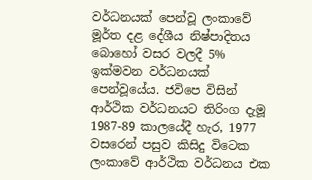වර්ධනයක් පෙන්වූ ලංකාවේ මූර්ත දළ දේශීය නිෂ්පාදිතය බොහෝ වසර වලදී 5% ඉක්මවන වර්ධනයක් පෙන්වූයේය. ජවිපෙ විසින් ආර්ථික වර්ධනයට තිරිංග දැමූ 1987-89 කාලයේදී හැර, 1977 වසරෙන් පසුව කිසිදු විටෙක ලංකාවේ ආර්ථික වර්ධනය එක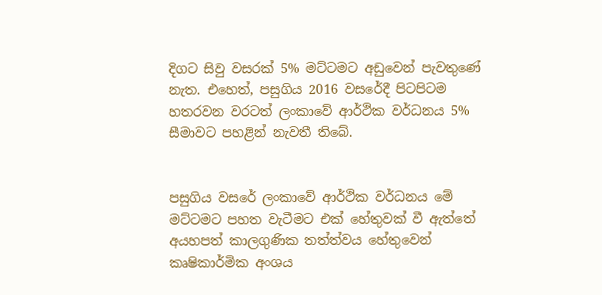දිගට සිවු වසරක් 5% මට්ටමට අඩුවෙන් පැවතුණේ නැත. එහෙත්, පසුගිය 2016 වසරේදී පිටපිටම හතරවන වරටත් ලංකාවේ ආර්ථික වර්ධනය 5% සීමාවට පහළින් නැවතී තිබේ.


පසුගිය වසරේ ලංකාවේ ආර්ථික වර්ධනය මේ මට්ටමට පහත වැටීමට එක් හේතුවක් වී ඇත්තේ අයහපත් කාලගුණික තත්ත්වය හේතුවෙන් කෘෂිකාර්මික අංශය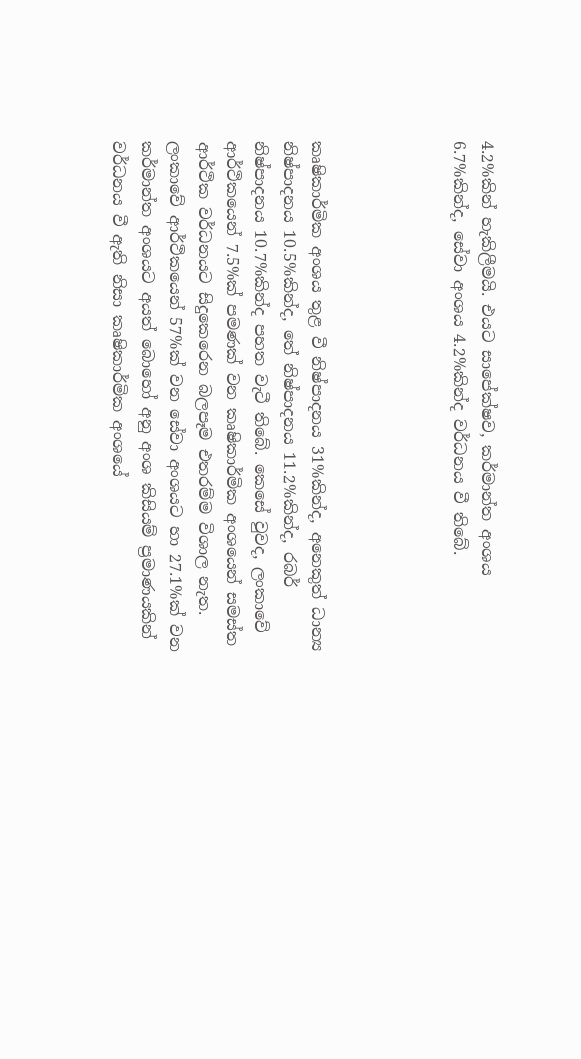4.2%කින් හැකිලීමයි. එයට සාපේක්ෂව, කර්මාන්ත අංශය 6.7%කින්ද, සේවා අංශය 4.2%කින්ද වර්ධනය වී තිබේ.




කෘෂිකාර්මික අංශය තුළ වී නිෂ්පාදනය 31%කින්ද, අනෙකුත් ධාන්‍ය නිෂ්පාදනය 10.5%කින්ද, තේ නිෂ්පාදනය 11.2%කින්ද, රබර් නිෂ්පාදනය 10.7%කින්ද පහත වැටී තිබේ. කෙසේ වුවද, ලංකාවේ ආර්ථිකයෙන් 7.5%ක් පමණක් වන කෘෂිකාර්මික අංශයෙන් සමස්ත ආර්ථික වර්ධනයට සිදුකෙරෙන බලපෑම එතරම්ම විශාල නැත. ලංකාවේ ආර්ථිකයෙන් 57%ක් වන සේවා අංශයට හා 27.1%ක් වන කර්මාන්ත අංශයට අයත් බොහෝ අනු අංශ කිසියම් ප්‍රමාණයකින් වර්ධනය වී ඇති නිසා කෘෂිකාර්මික අංශයේ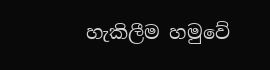හැකිලීම හමුවේ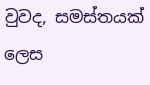වුවද, සමස්තයක් ලෙස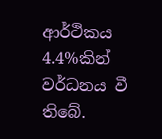ආර්ථිකය 4.4%කින් වර්ධනය වී තිබේ.